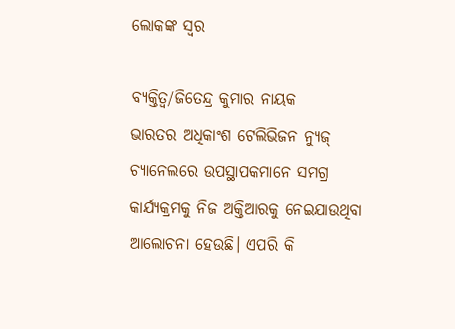ଲୋକଙ୍କ ସ୍ବର

ବ୍ୟକ୍ତିତ୍ୱ/ଜିତେନ୍ଦ୍ର କୁମାର ନାୟକ
ଭାରତର ଅଧିକାଂଶ ଟେଲିଭିଜନ ନ୍ୟୁଜ୍‌ ଚ୍ୟାନେଲରେ ଉପସ୍ଥାପକମାନେ ସମଗ୍ର କାର୍ଯ୍ୟକ୍ରମକୁ ନିଜ ଅକ୍ତିଆରକୁ ନେଇଯାଉଥିବା ଆଲୋଚନା ହେଉଛି। ଏପରି କି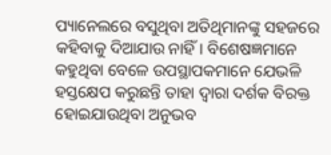ପ୍ୟାନେଲରେ ବସୁଥିବା ଅତିଥିମାନଙ୍କୁ ସହଜରେ କହିବାକୁ ଦିଆଯାଉ ନାହିଁ। ବିଶେଷଜ୍ଞମାନେ କହୁଥିବା ବେଳେ ଉପସ୍ଥାପକମାନେ ଯେଭଳି ହସ୍ତକ୍ଷେପ କରୁଛନ୍ତି ତାହା ଦ୍ୱାରା ଦର୍ଶକ ବିରକ୍ତ ହୋଇଯାଉଥିବା ଅନୁଭବ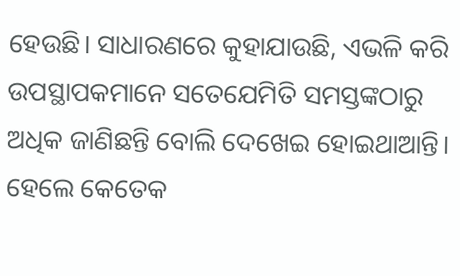ହେଉଛି। ସାଧାରଣରେ କୁହାଯାଉଛି, ଏଭଳି କରି ଉପସ୍ଥାପକମାନେ ସତେଯେମିତି ସମସ୍ତଙ୍କଠାରୁ ଅଧିକ ଜାଣିଛନ୍ତି ବୋଲି ଦେଖେଇ ହୋଇଥାଆନ୍ତି। ହେଲେ କେତେକ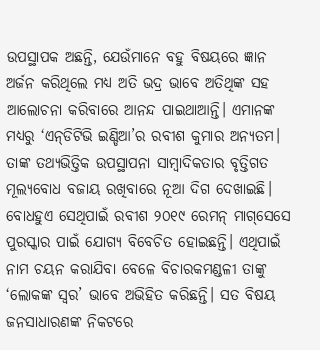ଉପସ୍ଥାପକ ଅଛନ୍ତି, ଯେଉଁମାନେ ବହୁ ବିଷୟରେ ଜ୍ଞାନ ଅର୍ଜନ କରିଥିଲେ ମଧ୍ୟ ଅତି ଭଦ୍ର ଭାବେ ଅତିଥିଙ୍କ ସହ ଆଲୋଚନା କରିବାରେ ଆନନ୍ଦ ପାଇଥାଆନ୍ତି। ଏମାନଙ୍କ ମଧ୍ୟରୁ ‘ଏନ୍‌ଡିଟିଭି ଇଣ୍ଡିଆ’ର ରବୀଶ କୁମାର ଅନ୍ୟତମ। ତାଙ୍କ ତଥ୍ୟଭିତ୍ତିକ ଉପସ୍ଥାପନା ସାମ୍ବାଦିକତାର ବୃତ୍ତିଗତ ମୂଲ୍ୟବୋଧ ବଜାୟ ରଖିବାରେ ନୂଆ ଦିଗ ଦେଖାଇଛି। ବୋଧହୁଏ ସେଥିପାଇଁ ରବୀଶ ୨୦୧୯ ରେମନ୍‌ ମାଗ୍‌ସେସେ ପୁରସ୍କାର ପାଇଁ ଯୋଗ୍ୟ ବିବେଚିତ ହୋଇଛନ୍ତି। ଏଥିପାଇଁ ନାମ ଚୟନ କରାଯିବା ବେଳେ ବିଚାରକମଣ୍ଡଳୀ ତାଙ୍କୁ ‘ଲୋକଙ୍କ ସ୍ବର’ ଭାବେ ଅଭିହିତ କରିଛନ୍ତି। ସତ ବିଷୟ ଜନସାଧାରଣଙ୍କ ନିକଟରେ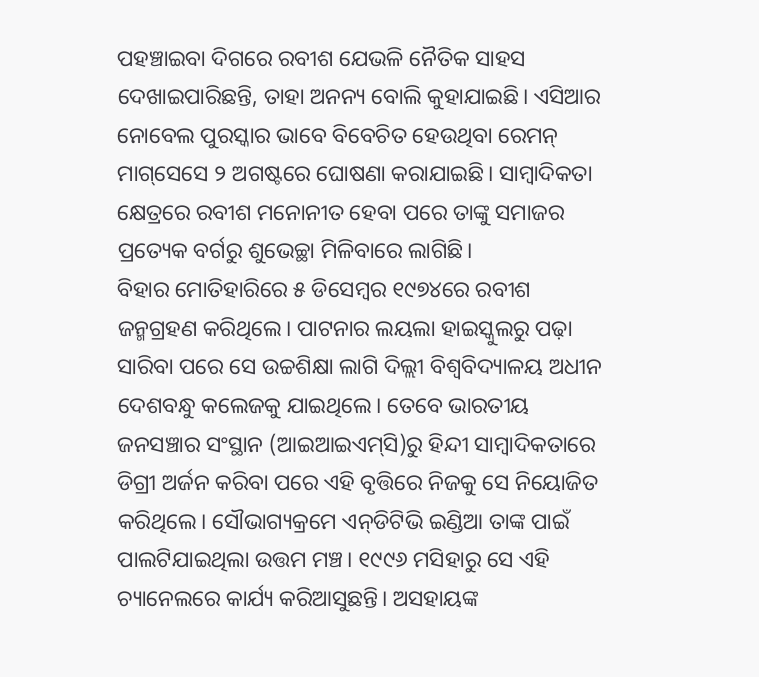ପହଞ୍ଚାଇବା ଦିଗରେ ରବୀଶ ଯେଭଳି ନୈତିକ ସାହସ ଦେଖାଇପାରିଛନ୍ତି, ତାହା ଅନନ୍ୟ ବୋଲି କୁହାଯାଇଛି। ଏସିଆର ନୋବେଲ ପୁରସ୍କାର ଭାବେ ବିବେଚିତ ହେଉଥିବା ରେମନ୍‌ ମାଗ୍‌ସେସେ ୨ ଅଗଷ୍ଟରେ ଘୋଷଣା କରାଯାଇଛି। ସାମ୍ବାଦିକତା କ୍ଷେତ୍ରରେ ରବୀଶ ମନୋନୀତ ହେବା ପରେ ତାଙ୍କୁ ସମାଜର ପ୍ରତ୍ୟେକ ବର୍ଗରୁ ଶୁଭେଚ୍ଛା ମିଳିବାରେ ଲାଗିଛି।
ବିହାର ମୋତିହାରିରେ ୫ ଡିସେମ୍ବର ୧୯୭୪ରେ ରବୀଶ ଜନ୍ମଗ୍ରହଣ କରିଥିଲେ। ପାଟନାର ଲୟଲା ହାଇସ୍କୁଲରୁ ପଢ଼ା ସାରିବା ପରେ ସେ ଉଚ୍ଚଶିକ୍ଷା ଲାଗି ଦିଲ୍ଲୀ ବିଶ୍ୱବିଦ୍ୟାଳୟ ଅଧୀନ ଦେଶବନ୍ଧୁ କଲେଜକୁ ଯାଇଥିଲେ। ତେବେ ଭାରତୀୟ ଜନସଞ୍ଚାର ସଂସ୍ଥାନ (ଆଇଆଇଏମ୍‌ସି)ରୁ ହିନ୍ଦୀ ସାମ୍ବାଦିକତାରେ ଡିଗ୍ରୀ ଅର୍ଜନ କରିବା ପରେ ଏହି ବୃତ୍ତିରେ ନିଜକୁ ସେ ନିୟୋଜିତ କରିଥିଲେ। ସୌଭାଗ୍ୟକ୍ରମେ ଏନ୍‌ଡିଟିଭି ଇଣ୍ଡିଆ ତାଙ୍କ ପାଇଁ ପାଲଟିଯାଇଥିଲା ଉତ୍ତମ ମଞ୍ଚ। ୧୯୯୬ ମସିହାରୁ ସେ ଏହି ଚ୍ୟାନେଲରେ କାର୍ଯ୍ୟ କରିଆସୁଛନ୍ତି। ଅସହାୟଙ୍କ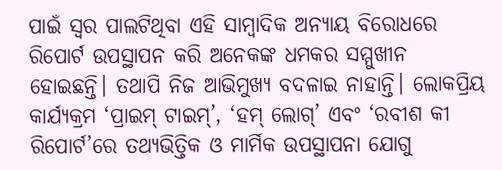ପାଇଁ ସ୍ବର ପାଲଟିଥିବା ଏହି ସାମ୍ବାଦିକ ଅନ୍ୟାୟ ବିରୋଧରେ ରିପୋର୍ଟ ଉପସ୍ଥାପନ କରି ଅନେକଙ୍କ ଧମକର ସମ୍ମୁଖୀନ ହୋଇଛନ୍ତି। ତଥାପି ନିଜ ଆଭିମୁଖ୍ୟ ବଦଳାଇ ନାହାନ୍ତି। ଲୋକପ୍ରିୟ କାର୍ଯ୍ୟକ୍ରମ ‘ପ୍ରାଇମ୍‌ ଟାଇମ୍‌’, ‘ହମ୍‌ ଲୋଗ୍‌’ ଏବଂ ‘ରବୀଶ କୀ ରିପୋର୍ଟ’ରେ ତଥ୍ୟଭିତ୍ତିକ ଓ ମାର୍ମିକ ଉପସ୍ଥାପନା ଯୋଗୁ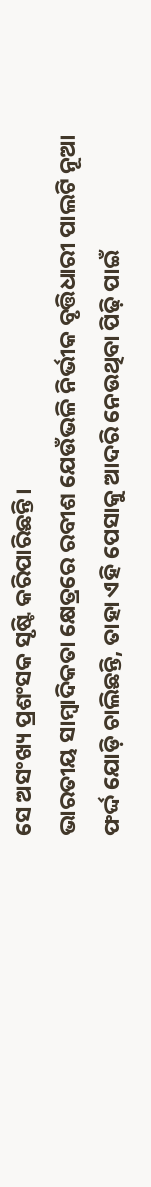ସେ ଅସଂଖ୍ୟ ପ୍ରଶଂସକ ସୃଷ୍ଟି କରିପାରିଛନ୍ତି।
ଭାରତୀୟ ସାମ୍ବାଦିକତା କ୍ଷେତ୍ରରେ ରବୀଶ ଯେଉଁଭଳି ନିର୍ଭୀକ ବୃତ୍ତିଧାରୀ ପାଲଟି ନୂଆ ଫର୍ଦ୍ଦ ଯୋଡ଼ି ଚାଲିଛନ୍ତି, ତାହା ଏହି ପେସାକୁ ଆଦରି ନେଉଥିବା ପିଢ଼ି ପାଇଁ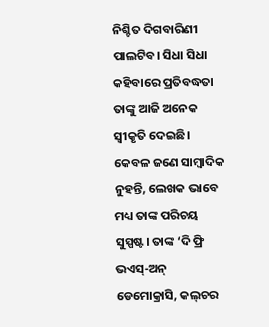ନିଶ୍ଚିତ ଦିଗବାରିଣୀ ପାଲଟିବ। ସିଧା ସିଧା କହିବାରେ ପ୍ରତିବଦ୍ଧତା ତାଙ୍କୁ ଆଜି ଅନେକ ସ୍ବୀକୃତି ଦେଇଛି। କେବଳ ଜଣେ ସାମ୍ବାଦିକ ନୁହନ୍ତି, ଲେଖକ ଭାବେ ମଧ୍ୟ ତାଙ୍କ ପରିଚୟ ସୁସ୍ପଷ୍ଟ। ତାଙ୍କ ‘ଦି ଫ୍ରି ଭଏସ୍‌-ଅନ୍‌ ଡେମୋକ୍ରାସି, କଲ୍‌ଚର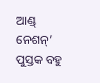ଆଣ୍ଡ୍‌ ନେଶନ୍‌’ ପୁସ୍ତକ ବହୁ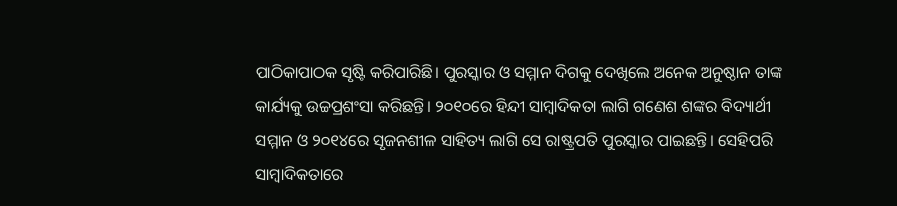ପାଠିକାପାଠକ ସୃଷ୍ଟି କରିପାରିଛି। ପୁରସ୍କାର ଓ ସମ୍ମାନ ଦିଗକୁ ଦେଖିଲେ ଅନେକ ଅନୁଷ୍ଠାନ ତାଙ୍କ କାର୍ଯ୍ୟକୁ ଉଚ୍ଚପ୍ରଶଂସା କରିଛନ୍ତି। ୨୦୧୦ରେ ହିନ୍ଦୀ ସାମ୍ବାଦିକତା ଲାଗି ଗଣେଶ ଶଙ୍କର ବିଦ୍ୟାର୍ଥୀ ସମ୍ମାନ ଓ ୨୦୧୪ରେ ସୃଜନଶୀଳ ସାହିତ୍ୟ ଲାଗି ସେ ରାଷ୍ଟ୍ରପତି ପୁରସ୍କାର ପାଇଛନ୍ତି। ସେହିପରି ସାମ୍ବାଦିକତାରେ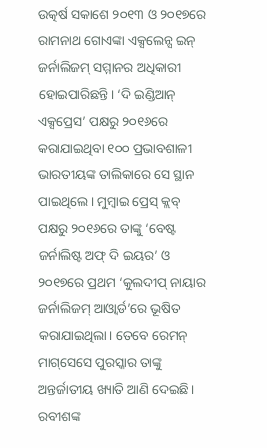ଉତ୍କର୍ଷ ସକାଶେ ୨୦୧୩ ଓ ୨୦୧୭ରେ ରାମନାଥ ଗୋଏଙ୍କା ଏକ୍ସଲେନ୍ସ ଇନ୍‌ ଜର୍ନାଲିଜମ୍‌ ସମ୍ମାନର ଅଧିକାରୀ ହୋଇପାରିଛନ୍ତି। ‘ଦି ଇଣ୍ଡିଆନ୍‌ ଏକ୍ସପ୍ରେସ’ ପକ୍ଷରୁ ୨୦୧୬ରେ କରାଯାଇଥିବା ୧୦୦ ପ୍ରଭାବଶାଳୀ ଭାରତୀୟଙ୍କ ତାଲିକାରେ ସେ ସ୍ଥାନ ପାଇଥିଲେ। ମୁମ୍ବାଇ ପ୍ରେସ୍‌ କ୍ଲବ୍‌ ପକ୍ଷରୁ ୨୦୧୬ରେ ତାଙ୍କୁ ‘ବେଷ୍ଟ ଜର୍ନାଲିଷ୍ଟ ଅଫ୍‌ ଦି ଇୟର’ ଓ ୨୦୧୭ରେ ପ୍ରଥମ ‘କୁଲଦୀପ୍‌ ନାୟାର ଜର୍ନାଲିଜମ୍‌ ଆଓ୍ବାର୍ଡ’ରେ ଭୂଷିତ କରାଯାଇଥିଲା। ତେବେ ରେମନ୍‌ ମାଗ୍‌ସେସେ ପୁରସ୍କାର ତାଙ୍କୁ ଅନ୍ତର୍ଜାତୀୟ ଖ୍ୟାତି ଆଣି ଦେଇଛି।
ରବୀଶଙ୍କ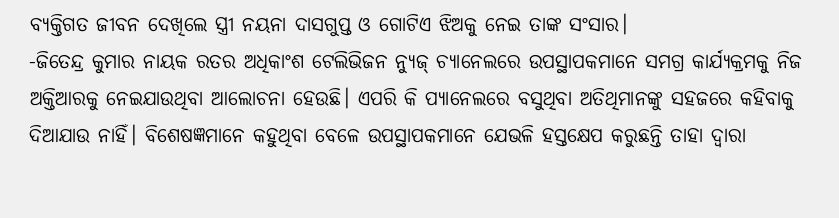ବ୍ୟକ୍ତିଗତ ଜୀବନ ଦେଖିଲେ ସ୍ତ୍ରୀ ନୟନା ଦାସଗୁପ୍ତ ଓ ଗୋଟିଏ ଝିଅକୁ ନେଇ ତାଙ୍କ ସଂସାର।
-ଜିତେନ୍ଦ୍ର କୁମାର ନାୟକ ରତର ଅଧିକାଂଶ ଟେଲିଭିଜନ ନ୍ୟୁଜ୍‌ ଚ୍ୟାନେଲରେ ଉପସ୍ଥାପକମାନେ ସମଗ୍ର କାର୍ଯ୍ୟକ୍ରମକୁ ନିଜ ଅକ୍ତିଆରକୁ ନେଇଯାଉଥିବା ଆଲୋଚନା ହେଉଛି। ଏପରି କି ପ୍ୟାନେଲରେ ବସୁଥିବା ଅତିଥିମାନଙ୍କୁ ସହଜରେ କହିବାକୁ ଦିଆଯାଉ ନାହିଁ। ବିଶେଷଜ୍ଞମାନେ କହୁଥିବା ବେଳେ ଉପସ୍ଥାପକମାନେ ଯେଭଳି ହସ୍ତକ୍ଷେପ କରୁଛନ୍ତି ତାହା ଦ୍ୱାରା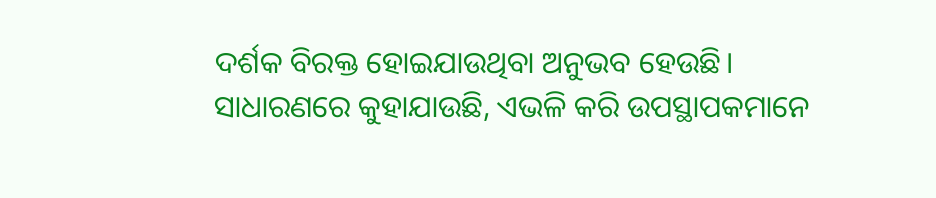ଦର୍ଶକ ବିରକ୍ତ ହୋଇଯାଉଥିବା ଅନୁଭବ ହେଉଛି। ସାଧାରଣରେ କୁହାଯାଉଛି, ଏଭଳି କରି ଉପସ୍ଥାପକମାନେ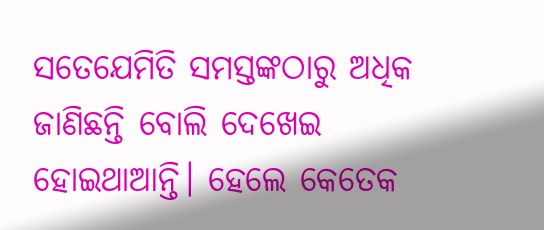ସତେଯେମିତି ସମସ୍ତଙ୍କଠାରୁ ଅଧିକ ଜାଣିଛନ୍ତି ବୋଲି ଦେଖେଇ ହୋଇଥାଆନ୍ତି। ହେଲେ କେତେକ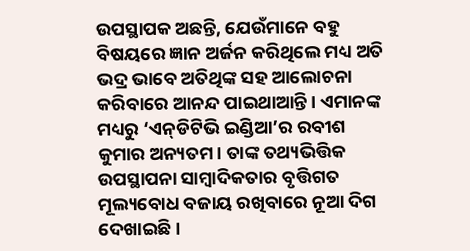ଉପସ୍ଥାପକ ଅଛନ୍ତି, ଯେଉଁମାନେ ବହୁ ବିଷୟରେ ଜ୍ଞାନ ଅର୍ଜନ କରିଥିଲେ ମଧ୍ୟ ଅତି ଭଦ୍ର ଭାବେ ଅତିଥିଙ୍କ ସହ ଆଲୋଚନା କରିବାରେ ଆନନ୍ଦ ପାଇଥାଆନ୍ତି। ଏମାନଙ୍କ ମଧ୍ୟରୁ ‘ଏନ୍‌ଡିଟିଭି ଇଣ୍ଡିଆ’ର ରବୀଶ କୁମାର ଅନ୍ୟତମ। ତାଙ୍କ ତଥ୍ୟଭିତ୍ତିକ ଉପସ୍ଥାପନା ସାମ୍ବାଦିକତାର ବୃତ୍ତିଗତ ମୂଲ୍ୟବୋଧ ବଜାୟ ରଖିବାରେ ନୂଆ ଦିଗ ଦେଖାଇଛି।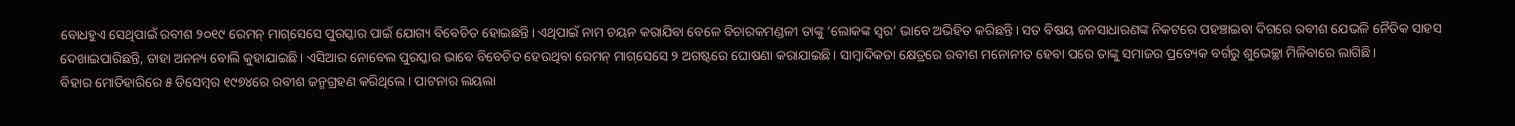ବୋଧହୁଏ ସେଥିପାଇଁ ରବୀଶ ୨୦୧୯ ରେମନ୍‌ ମାଗ୍‌ସେସେ ପୁରସ୍କାର ପାଇଁ ଯୋଗ୍ୟ ବିବେଚିତ ହୋଇଛନ୍ତି। ଏଥିପାଇଁ ନାମ ଚୟନ କରାଯିବା ବେଳେ ବିଚାରକମଣ୍ଡଳୀ ତାଙ୍କୁ ‘ଲୋକଙ୍କ ସ୍ବର’ ଭାବେ ଅଭିହିତ କରିଛନ୍ତି। ସତ ବିଷୟ ଜନସାଧାରଣଙ୍କ ନିକଟରେ ପହଞ୍ଚାଇବା ଦିଗରେ ରବୀଶ ଯେଭଳି ନୈତିକ ସାହସ ଦେଖାଇପାରିଛନ୍ତି, ତାହା ଅନନ୍ୟ ବୋଲି କୁହାଯାଇଛି। ଏସିଆର ନୋବେଲ ପୁରସ୍କାର ଭାବେ ବିବେଚିତ ହେଉଥିବା ରେମନ୍‌ ମାଗ୍‌ସେସେ ୨ ଅଗଷ୍ଟରେ ଘୋଷଣା କରାଯାଇଛି। ସାମ୍ବାଦିକତା କ୍ଷେତ୍ରରେ ରବୀଶ ମନୋନୀତ ହେବା ପରେ ତାଙ୍କୁ ସମାଜର ପ୍ରତ୍ୟେକ ବର୍ଗରୁ ଶୁଭେଚ୍ଛା ମିଳିବାରେ ଲାଗିଛି।
ବିହାର ମୋତିହାରିରେ ୫ ଡିସେମ୍ବର ୧୯୭୪ରେ ରବୀଶ ଜନ୍ମଗ୍ରହଣ କରିଥିଲେ। ପାଟନାର ଲୟଲା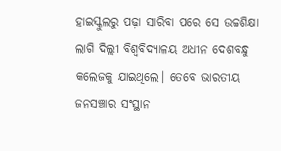ହାଇସ୍କୁଲରୁ ପଢ଼ା ସାରିବା ପରେ ସେ ଉଚ୍ଚଶିକ୍ଷା ଲାଗି ଦିଲ୍ଲୀ ବିଶ୍ୱବିଦ୍ୟାଳୟ ଅଧୀନ ଦେଶବନ୍ଧୁ କଲେଜକୁ ଯାଇଥିଲେ। ତେବେ ଭାରତୀୟ ଜନସଞ୍ଚାର ସଂସ୍ଥାନ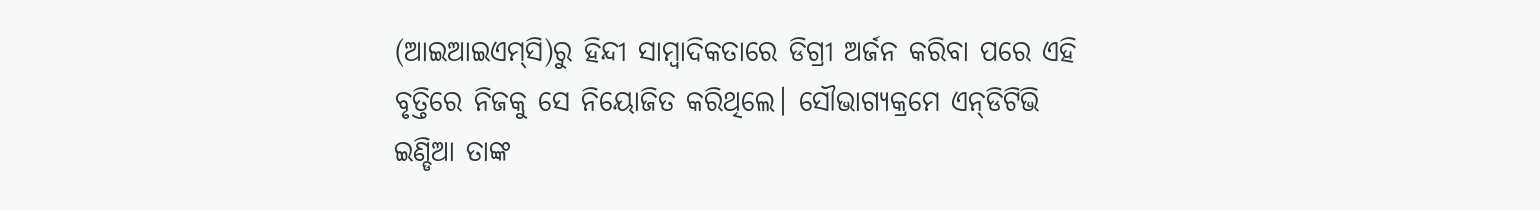(ଆଇଆଇଏମ୍‌ସି)ରୁ ହିନ୍ଦୀ ସାମ୍ବାଦିକତାରେ ଡିଗ୍ରୀ ଅର୍ଜନ କରିବା ପରେ ଏହି ବୃତ୍ତିରେ ନିଜକୁ ସେ ନିୟୋଜିତ କରିଥିଲେ। ସୌଭାଗ୍ୟକ୍ରମେ ଏନ୍‌ଡିଟିଭି ଇଣ୍ଡିଆ ତାଙ୍କ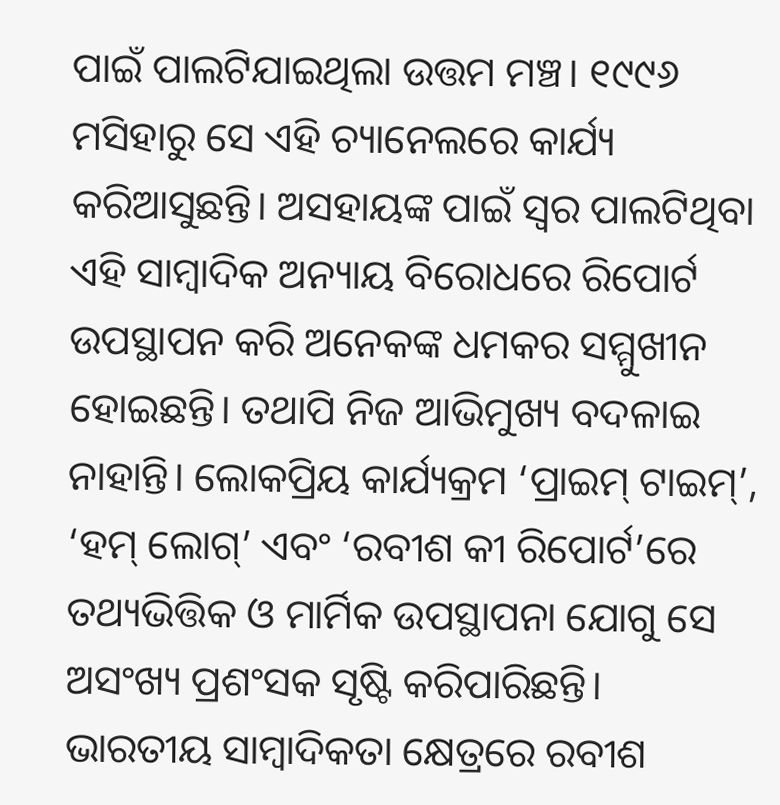ପାଇଁ ପାଲଟିଯାଇଥିଲା ଉତ୍ତମ ମଞ୍ଚ। ୧୯୯୬ ମସିହାରୁ ସେ ଏହି ଚ୍ୟାନେଲରେ କାର୍ଯ୍ୟ କରିଆସୁଛନ୍ତି। ଅସହାୟଙ୍କ ପାଇଁ ସ୍ବର ପାଲଟିଥିବା ଏହି ସାମ୍ବାଦିକ ଅନ୍ୟାୟ ବିରୋଧରେ ରିପୋର୍ଟ ଉପସ୍ଥାପନ କରି ଅନେକଙ୍କ ଧମକର ସମ୍ମୁଖୀନ ହୋଇଛନ୍ତି। ତଥାପି ନିଜ ଆଭିମୁଖ୍ୟ ବଦଳାଇ ନାହାନ୍ତି। ଲୋକପ୍ରିୟ କାର୍ଯ୍ୟକ୍ରମ ‘ପ୍ରାଇମ୍‌ ଟାଇମ୍‌’, ‘ହମ୍‌ ଲୋଗ୍‌’ ଏବଂ ‘ରବୀଶ କୀ ରିପୋର୍ଟ’ରେ ତଥ୍ୟଭିତ୍ତିକ ଓ ମାର୍ମିକ ଉପସ୍ଥାପନା ଯୋଗୁ ସେ ଅସଂଖ୍ୟ ପ୍ରଶଂସକ ସୃଷ୍ଟି କରିପାରିଛନ୍ତି।
ଭାରତୀୟ ସାମ୍ବାଦିକତା କ୍ଷେତ୍ରରେ ରବୀଶ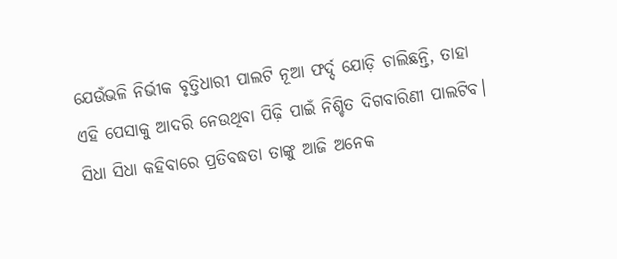ଯେଉଁଭଳି ନିର୍ଭୀକ ବୃତ୍ତିଧାରୀ ପାଲଟି ନୂଆ ଫର୍ଦ୍ଦ ଯୋଡ଼ି ଚାଲିଛନ୍ତି, ତାହା ଏହି ପେସାକୁ ଆଦରି ନେଉଥିବା ପିଢ଼ି ପାଇଁ ନିଶ୍ଚିତ ଦିଗବାରିଣୀ ପାଲଟିବ। ସିଧା ସିଧା କହିବାରେ ପ୍ରତିବଦ୍ଧତା ତାଙ୍କୁ ଆଜି ଅନେକ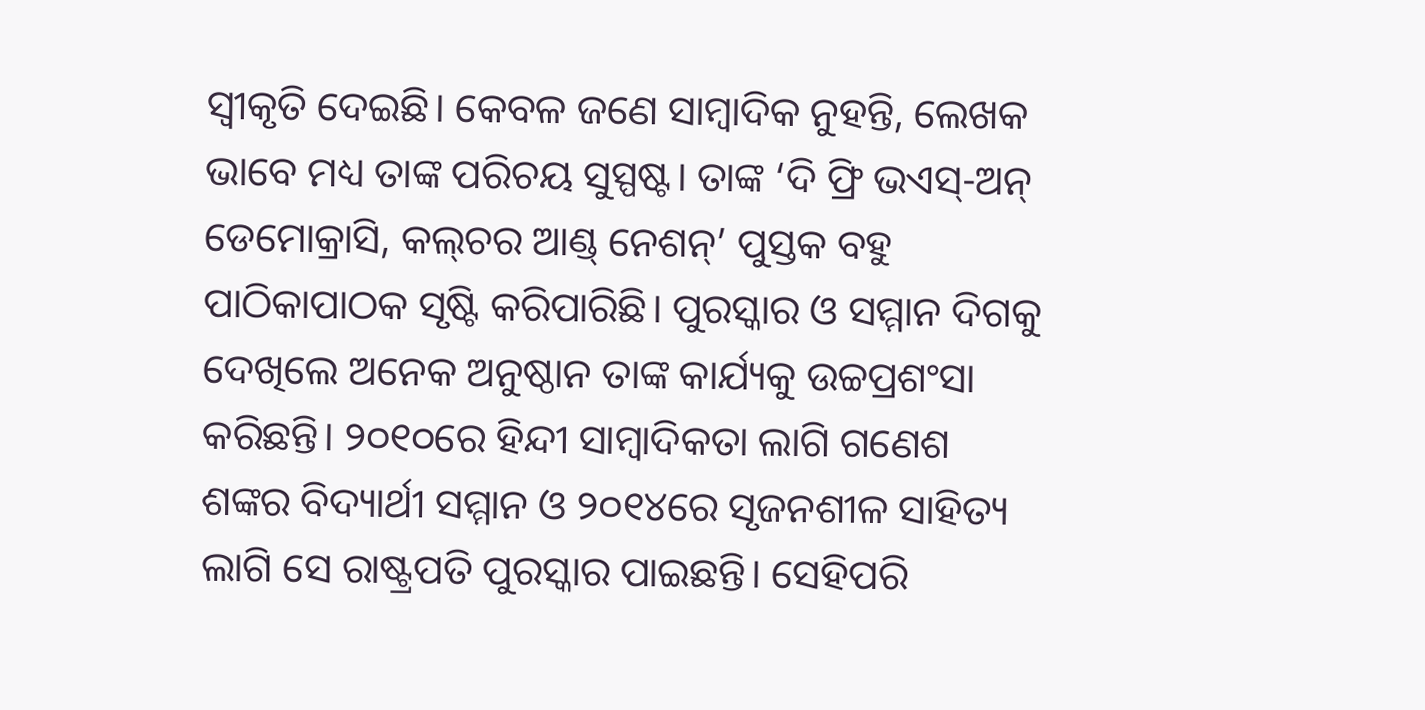ସ୍ବୀକୃତି ଦେଇଛି। କେବଳ ଜଣେ ସାମ୍ବାଦିକ ନୁହନ୍ତି, ଲେଖକ ଭାବେ ମଧ୍ୟ ତାଙ୍କ ପରିଚୟ ସୁସ୍ପଷ୍ଟ। ତାଙ୍କ ‘ଦି ଫ୍ରି ଭଏସ୍‌-ଅନ୍‌ ଡେମୋକ୍ରାସି, କଲ୍‌ଚର ଆଣ୍ଡ୍‌ ନେଶନ୍‌’ ପୁସ୍ତକ ବହୁ ପାଠିକାପାଠକ ସୃଷ୍ଟି କରିପାରିଛି। ପୁରସ୍କାର ଓ ସମ୍ମାନ ଦିଗକୁ ଦେଖିଲେ ଅନେକ ଅନୁଷ୍ଠାନ ତାଙ୍କ କାର୍ଯ୍ୟକୁ ଉଚ୍ଚପ୍ରଶଂସା କରିଛନ୍ତି। ୨୦୧୦ରେ ହିନ୍ଦୀ ସାମ୍ବାଦିକତା ଲାଗି ଗଣେଶ ଶଙ୍କର ବିଦ୍ୟାର୍ଥୀ ସମ୍ମାନ ଓ ୨୦୧୪ରେ ସୃଜନଶୀଳ ସାହିତ୍ୟ ଲାଗି ସେ ରାଷ୍ଟ୍ରପତି ପୁରସ୍କାର ପାଇଛନ୍ତି। ସେହିପରି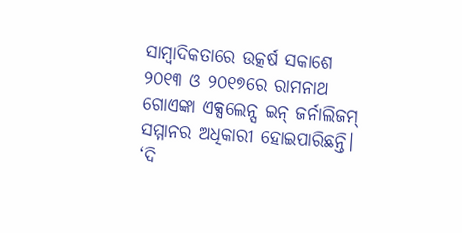ସାମ୍ବାଦିକତାରେ ଉତ୍କର୍ଷ ସକାଶେ ୨୦୧୩ ଓ ୨୦୧୭ରେ ରାମନାଥ ଗୋଏଙ୍କା ଏକ୍ସଲେନ୍ସ ଇନ୍‌ ଜର୍ନାଲିଜମ୍‌ ସମ୍ମାନର ଅଧିକାରୀ ହୋଇପାରିଛନ୍ତି। ‘ଦି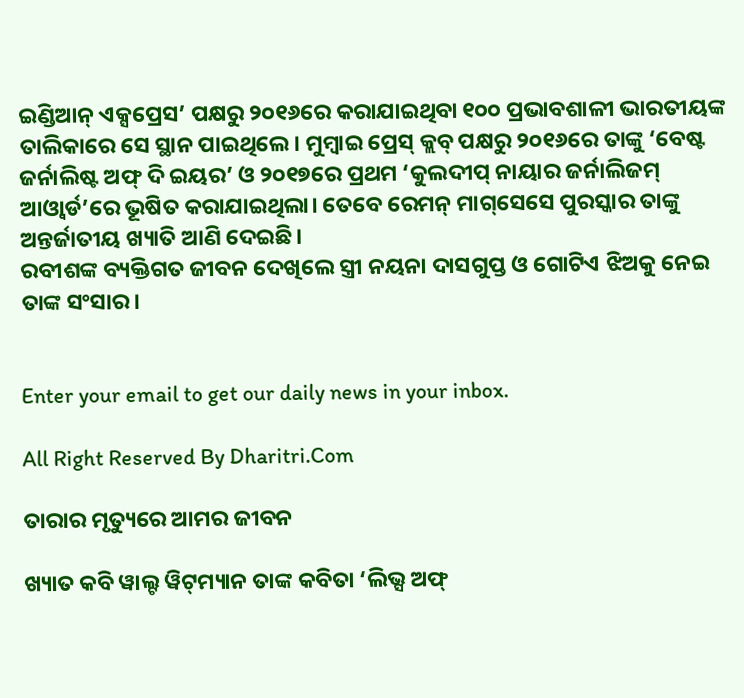ଇଣ୍ଡିଆନ୍‌ ଏକ୍ସପ୍ରେସ’ ପକ୍ଷରୁ ୨୦୧୬ରେ କରାଯାଇଥିବା ୧୦୦ ପ୍ରଭାବଶାଳୀ ଭାରତୀୟଙ୍କ ତାଲିକାରେ ସେ ସ୍ଥାନ ପାଇଥିଲେ। ମୁମ୍ବାଇ ପ୍ରେସ୍‌ କ୍ଲବ୍‌ ପକ୍ଷରୁ ୨୦୧୬ରେ ତାଙ୍କୁ ‘ବେଷ୍ଟ ଜର୍ନାଲିଷ୍ଟ ଅଫ୍‌ ଦି ଇୟର’ ଓ ୨୦୧୭ରେ ପ୍ରଥମ ‘କୁଲଦୀପ୍‌ ନାୟାର ଜର୍ନାଲିଜମ୍‌ ଆଓ୍ବାର୍ଡ’ରେ ଭୂଷିତ କରାଯାଇଥିଲା। ତେବେ ରେମନ୍‌ ମାଗ୍‌ସେସେ ପୁରସ୍କାର ତାଙ୍କୁ ଅନ୍ତର୍ଜାତୀୟ ଖ୍ୟାତି ଆଣି ଦେଇଛି।
ରବୀଶଙ୍କ ବ୍ୟକ୍ତିଗତ ଜୀବନ ଦେଖିଲେ ସ୍ତ୍ରୀ ନୟନା ଦାସଗୁପ୍ତ ଓ ଗୋଟିଏ ଝିଅକୁ ନେଇ ତାଙ୍କ ସଂସାର।


Enter your email to get our daily news in your inbox.

All Right Reserved By Dharitri.Com

ତାରାର ମୃତ୍ୟୁରେ ଆମର ଜୀବନ

ଖ୍ୟାତ କବି ୱାଲ୍ଟ ୱିଟ୍‌ମ୍ୟାନ ତାଙ୍କ କବିତା ‘ଲିଭ୍ସ ଅଫ୍‌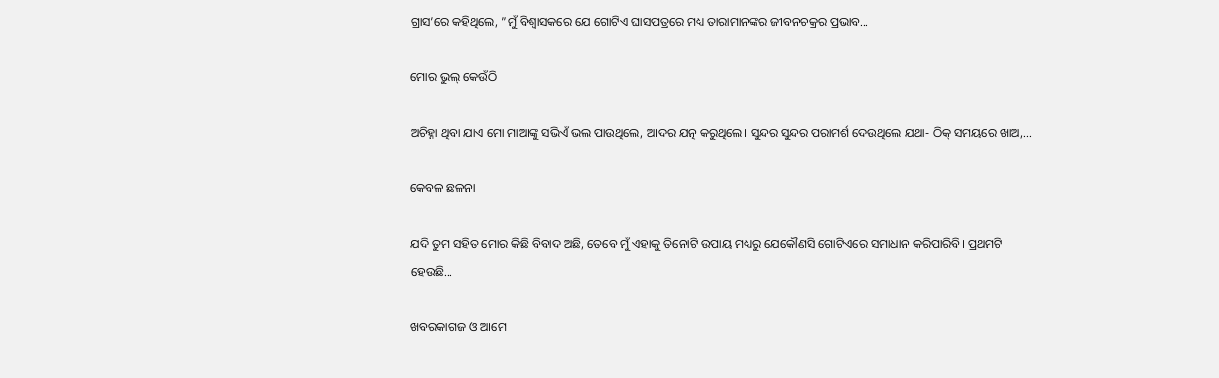ଗ୍ରାସ’ରେ କହିଥିଲେ, ”ମୁଁ ବିଶ୍ୱାସକରେ ଯେ ଗୋଟିଏ ଘାସପତ୍ରରେ ମଧ୍ୟ ତାରାମାନଙ୍କର ଜୀବନଚକ୍ରର ପ୍ରଭାବ...

ମୋର ଭୁଲ୍‌ କେଉଁଠି

ଅଚିହ୍ନା ଥିବା ଯାଏ ମୋ ମାଆଙ୍କୁ ସଭିଏଁ ଭଲ ପାଉଥିଲେ, ଆଦର ଯତ୍ନ କରୁଥିଲେ। ସୁନ୍ଦର ସୁନ୍ଦର ପରାମର୍ଶ ଦେଉଥିଲେ ଯଥା- ଠିକ୍‌ ସମୟରେ ଖାଅ,...

କେବଳ ଛଳନା

ଯଦି ତୁମ ସହିତ ମୋର କିଛି ବିବାଦ ଅଛି, ତେବେ ମୁଁ ଏହାକୁ ତିନୋଟି ଉପାୟ ମଧ୍ୟରୁ ଯେକୌଣସି ଗୋଟିଏରେ ସମାଧାନ କରିପାରିବି। ପ୍ରଥମଟି ହେଉଛି...

ଖବରକାଗଜ ଓ ଆମେ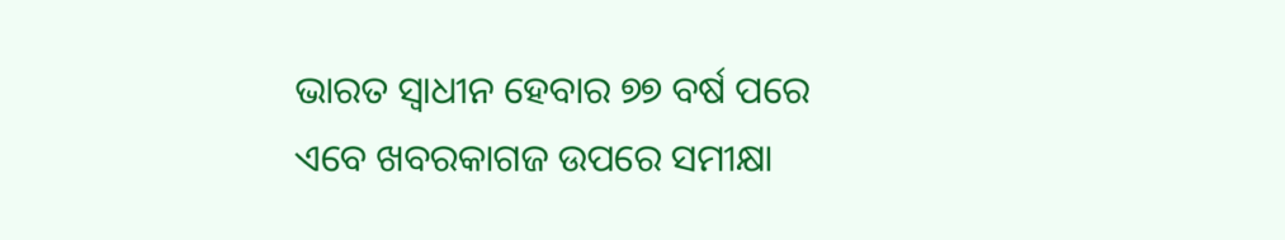ଭାରତ ସ୍ବାଧୀନ ହେବାର ୭୭ ବର୍ଷ ପରେ ଏବେ ଖବରକାଗଜ ଉପରେ ସମୀକ୍ଷା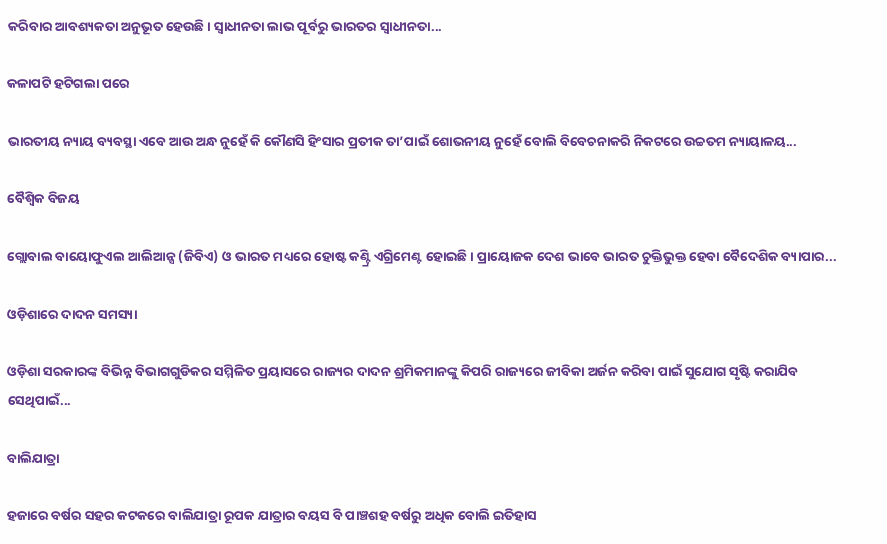କରିବାର ଆବଶ୍ୟକତା ଅନୁଭୂତ ହେଉଛି। ସ୍ବାଧୀନତା ଲାଭ ପୂର୍ବରୁ ଭାରତର ସ୍ବାଧୀନତା...

କଳାପଟି ହଟିଗଲା ପରେ

ଭାରତୀୟ ନ୍ୟାୟ ବ୍ୟବସ୍ଥା ଏବେ ଆଉ ଅନ୍ଧ ନୁହେଁ କି କୌଣସି ହିଂସାର ପ୍ରତୀକ ତା’ପାଇଁ ଶୋଭନୀୟ ନୁହେଁ ବୋଲି ବିବେଚନାକରି ନିକଟରେ ଉଚ୍ଚତମ ନ୍ୟାୟାଳୟ...

ବୈଶ୍ୱିକ ବିଜୟ

ଗ୍ଲୋବାଲ ବାୟୋଫୁଏଲ ଆଲିଆନ୍ସ (ଜିବିଏ) ଓ ଭାରତ ମଧ୍ୟରେ ହୋଷ୍ଟ କଣ୍ଟ୍ରି ଏଗ୍ରିମେଣ୍ଟ ହୋଇଛି। ପ୍ରାୟୋଜକ ଦେଶ ଭାବେ ଭାରତ ଚୁକ୍ତିଭୁକ୍ତ ହେବା ବୈଦେଶିକ ବ୍ୟାପାର...

ଓଡ଼ିଶାରେ ଦାଦନ ସମସ୍ୟା

ଓଡ଼ିଶା ସରକାରଙ୍କ ବିଭିନ୍ନ ବିଭାଗଗୁଡିକର ସମ୍ମିଳିତ ପ୍ରୟାସରେ ରାଜ୍ୟର ଦାଦନ ଶ୍ରମିକମାନଙ୍କୁ କିପରି ରାଜ୍ୟରେ ଜୀବିକା ଅର୍ଜନ କରିବା ପାଇଁ ସୁଯୋଗ ସୃଷ୍ଟି କରାଯିବ ସେଥିପାଇଁ...

ବାଲିଯାତ୍ରା

ହଜାରେ ବର୍ଷର ସହର କଟକରେ ବାଲିଯାତ୍ରା ରୂପକ ଯାତ୍ରାର ବୟସ ବି ପାଞ୍ଚଶହ ବର୍ଷରୁ ଅଧିକ ବୋଲି ଇତିହାସ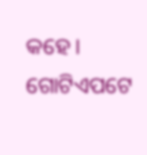କହେ। ଗୋଟିଏପଟେ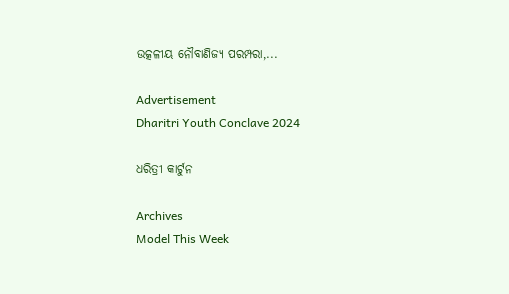ଉତ୍କଳୀୟ ନୌବାଣିଜ୍ୟ ପରମ୍ପରା,...

Advertisement
Dharitri Youth Conclave 2024

ଧରିତ୍ରୀ କାର୍ଟୁନ

Archives
Model This Week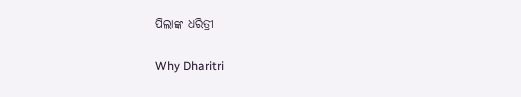ପିଲାଙ୍କ ଧରିତ୍ରୀ

Why Dharitri